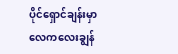ပိုင်ရှောင်ချန်းမှာ လေကလေးချွန်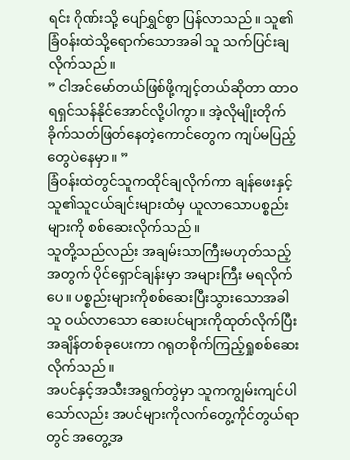ရင်း ဂိုဏ်းသို့ ပျော်ရွှင်စွာ ပြန်လာသည်။ သူ၏ခြံဝန်းထဲသို့ရောက်သောအခါ သူ သက်ပြင်းချလိုက်သည်။
” ငါအင်မော်တယ်ဖြစ်ဖို့ကျင့်တယ်ဆိုတာ ထာဝရရှင်သန်နိုင်အောင်လို့ပါကွာ။ အဲ့လိုမျိုးတိုက်ခိုက်သတ်ဖြတ်နေတဲ့ကောင်တွေက ကျပ်မပြည့်တွေပဲနေမှာ။ ”
ခြံဝန်းထဲတွင်သူကထိုင်ချလိုက်ကာ ချန်ဖေးနှင့်သူ၏သူငယ်ချင်းများထံမှ ယူလာသောပစ္စည်းများကို စစ်ဆေးလိုက်သည်။
သူတို့သည်လည်း အချမ်းသာကြီးမဟုတ်သည့်အတွက် ပိုင်ရှောင်ချန်းမှာ အများကြီး မရလိုက်ပေ။ ပစ္စည်းများကိုစစ်ဆေးပြီးသွားသောအခါ သူ ဝယ်လာသော ဆေးပင်များကိုထုတ်လိုက်ပြီး အချိန်တစ်ခုပေးကာ ဂရုတစိုက်ကြည့်ရှုစစ်ဆေးလိုက်သည်။
အပင်နှင့်အသီးအရွက်တွဲမှာ သူကကျွမ်းကျင်ပါသော်လည်း အပင်များကိုလက်တွေ့ကိုင်တွယ်ရာတွင် အတွေ့အ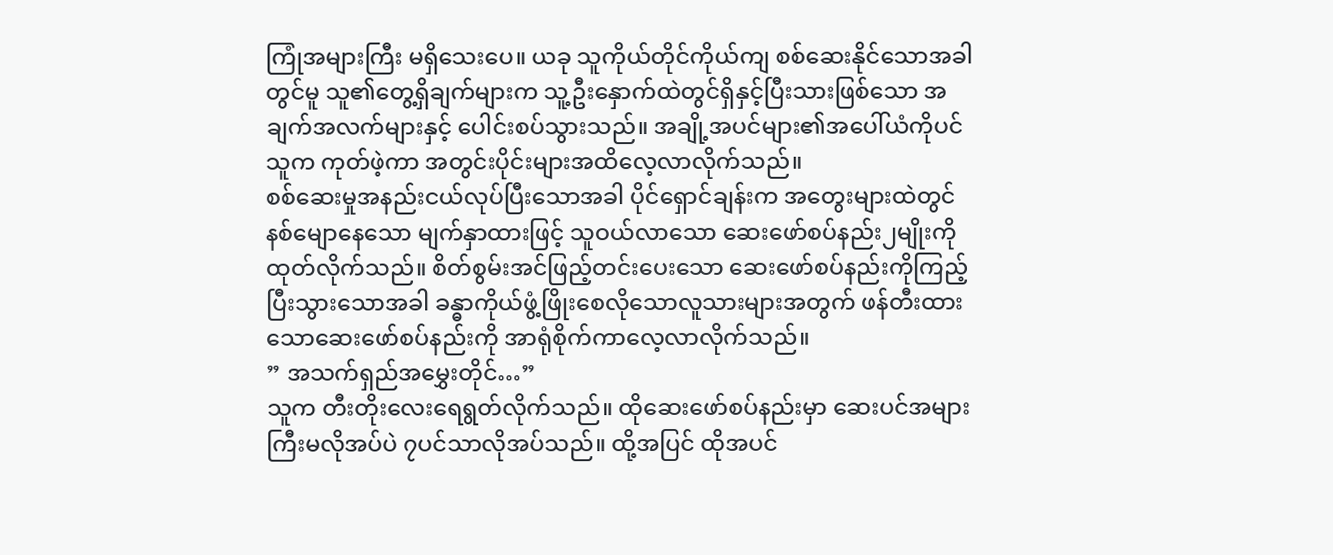ကြုံအများကြီး မရှိသေးပေ။ ယခု သူကိုယ်တိုင်ကိုယ်ကျ စစ်ဆေးနိုင်သောအခါတွင်မူ သူ၏တွေ့ရှိချက်များက သူ့ဦးနှောက်ထဲတွင်ရှိနှင့်ပြီးသားဖြစ်သော အချက်အလက်များနှင့် ပေါင်းစပ်သွားသည်။ အချို့အပင်များ၏အပေါ်ယံကိုပင် သူက ကုတ်ဖဲ့ကာ အတွင်းပိုင်းများအထိလေ့လာလိုက်သည်။
စစ်ဆေးမှုအနည်းငယ်လုပ်ပြီးသောအခါ ပိုင်ရှောင်ချန်းက အတွေးများထဲတွင်နစ်မျောနေသော မျက်နှာထားဖြင့် သူဝယ်လာသော ဆေးဖော်စပ်နည်း၂မျိုးကို ထုတ်လိုက်သည်။ စိတ်စွမ်းအင်ဖြည့်တင်းပေးသော ဆေးဖော်စပ်နည်းကိုကြည့်ပြီးသွားသောအခါ ခန္ဓာကိုယ်ဖွံ့ဖြိုးစေလိုသောလူသားများအတွက် ဖန်တီးထားသောဆေးဖော်စပ်နည်းကို အာရုံစိုက်ကာလေ့လာလိုက်သည်။
” အသက်ရှည်အမွှေးတိုင်…”
သူက တီးတိုးလေးရေရွတ်လိုက်သည်။ ထိုဆေးဖော်စပ်နည်းမှာ ဆေးပင်အများကြီးမလိုအပ်ပဲ ၇ပင်သာလိုအပ်သည်။ ထို့အပြင် ထိုအပင်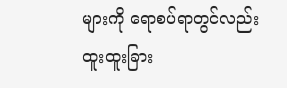များကို ရောစပ်ရာတွင်လည်း ထူးထူးခြား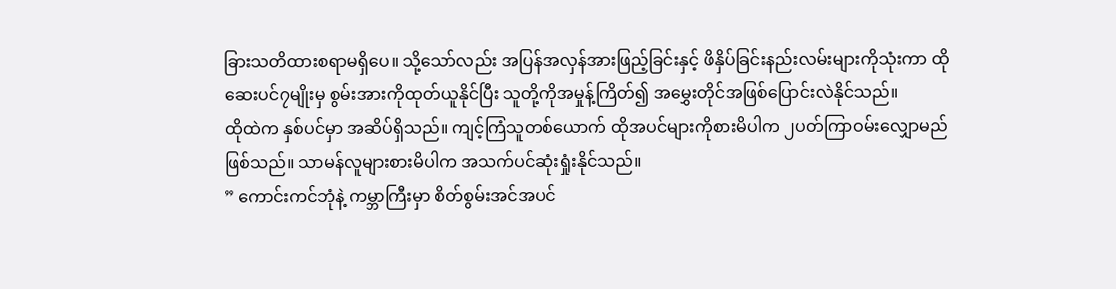ခြားသတိထားစရာမရှိပေ။ သို့သော်လည်း အပြန်အလှန်အားဖြည့်ခြင်းနှင့် ဖိနှိပ်ခြင်းနည်းလမ်းများကိုသုံးကာ ထိုဆေးပင်၇မျိုးမှ စွမ်းအားကိုထုတ်ယူနိုင်ပြီး သူတို့ကိုအမှုန့်ကြိတ်၍ အမွှေးတိုင်အဖြစ်ပြောင်းလဲနိုင်သည်။
ထိုထဲက နှစ်ပင်မှာ အဆိပ်ရှိသည်။ ကျင့်ကြံသူတစ်ယောက် ထိုအပင်များကိုစားမိပါက ၂ပတ်ကြာဝမ်းလျှောမည်ဖြစ်သည်။ သာမန်လူများစားမိပါက အသက်ပင်ဆုံးရှုံးနိုင်သည်။
” ကောင်းကင်ဘုံနဲ့ ကမ္ဘာကြီးမှာ စိတ်စွမ်းအင်အပင်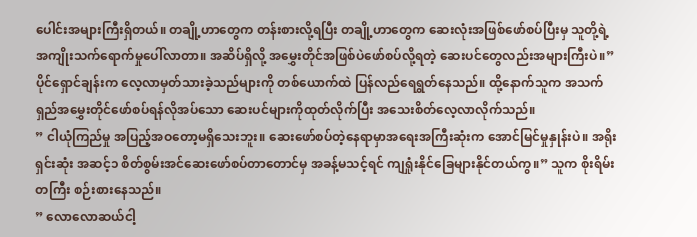ပေါင်းအများကြီးရှိတယ်။ တချို့ဟာတွေက တန်းစားလို့ရပြီး တချို့ဟာတွေက ဆေးလုံးအဖြစ်ဖော်စပ်ပြီးမှ သူတို့ရဲ့ အကျိုးသက်ရောက်မှုပေါ်လာတာ။ အဆိပ်ရှိလို့ အမွှေးတိုင်အဖြစ်ပဲဖော်စပ်လို့ရတဲ့ ဆေးပင်တွေလည်းအများကြီးပဲ။” ပိုင်ရှောင်ချန်းက လေ့လာမှတ်သားခဲ့သည်များကို တစ်ယောက်ထဲ ပြန်လည်ရေရွတ်နေသည်။ ထို့နောက်သူက အသက်ရှည်အမွှေးတိုင်ဖော်စပ်ရန်လိုအပ်သော ဆေးပင်များကိုထုတ်လိုက်ပြီး အသေးစိတ်လေ့လာလိုက်သည်။
” ငါယုံကြည်မှု အပြည့်အဝတော့မရှိသေးဘူး။ ဆေးဖော်စပ်တဲ့နေရာမှာအရေးအကြီးဆုံးက အောင်မြင်မှုနှုန်းပဲ။ အရိုးရှင်းဆုံး အဆင့်၁ စိတ်စွမ်းအင်ဆေးဖော်စပ်တာတောင်မှ အခန့်မသင့်ရင် ကျရှုံးနိုင်ခြေများနိုင်တယ်ကွ။” သူက စိုးရိမ်းတကြီး စဉ်းစားနေသည်။
” လောလောဆယ်ငါ့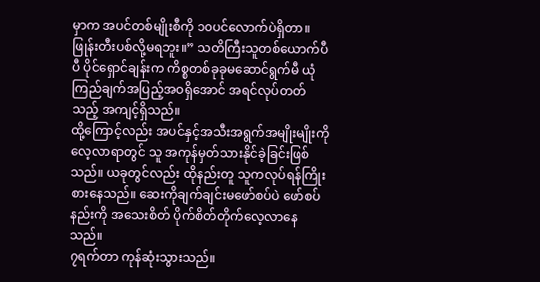မှာက အပင်တစ်မျိုးစီကို ၁၀ပင်လောက်ပဲရှိတာ။ ဖြုန်းတီးပစ်လို့မရဘူး။” သတိကြီးသူတစ်ယောက်ပီပီ ပိုင်ရှောင်ချန်းက ကိစ္စတစ်ခုခုမဆောင်ရွက်မီ ယုံကြည်ချက်အပြည့်အဝရှိအောင် အရင်လုပ်တတ်သည့် အကျင့်ရှိသည်။
ထို့ကြောင့်လည်း အပင်နှင့်အသီးအရွက်အမျိုးမျိုးကို လေ့လာရာတွင် သူ အကုန်မှတ်သားနိုင်ခဲ့ခြင်းဖြစ်သည်။ ယခုတွင်လည်း ထိုနည်းတူ သူကလုပ်ရန်ကြိုးစားနေသည်။ ဆေးကိုချက်ချင်းမဖော်စပ်ပဲ ဖော်စပ်နည်းကို အသေးစိတ် ပိုက်စိတ်တိုက်လေ့လာနေသည်။
၇ရက်တာ ကုန်ဆုံးသွားသည်။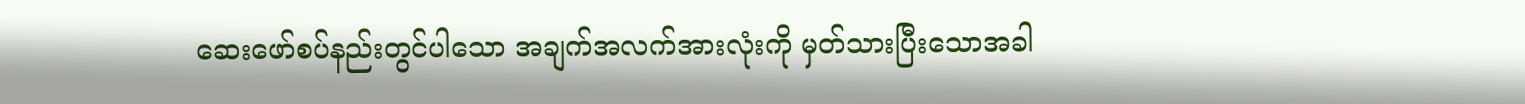ဆေးဖော်စပ်နည်းတွင်ပါသော အချက်အလက်အားလုံးကို မှတ်သားပြီးသောအခါ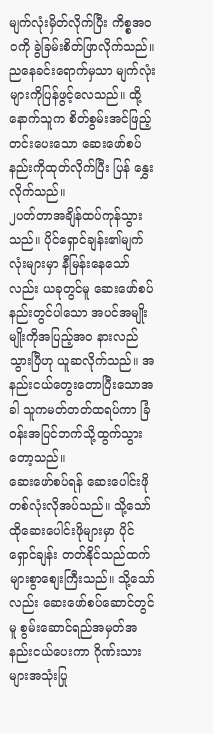မျက်လုံးမှိတ်လိုက်ပြီး ကိစ္စအဝဝကို ခွဲခြမ်းစိတ်ဖြာလိုက်သည်။ ညနေခင်းရောက်မှသာ မျက်လုံးများကိုပြန်ဖွင့်လေသည်။ ထို့နောက်သူက စိတ်စွမ်းအင်ဖြည့်တင်းပေးသော ဆေးဖော်စပ်နည်းကိုထုတ်လိုက်ပြီး ပြန် နွှေးလိုက်သည်။
၂ပတ်တာအချိန်ထပ်ကုန်သွားသည်။ ပိုင်ရှောင်ချန်း၏မျက်လုံးများမှာ နီမြန်းနေသော်လည်း ယခုတွင်မူ ဆေးဖော်စပ်နည်းတွင်ပါသော အပင်အမျိုးမျိုးကိုအပြည့်အဝ နားလည်သွားပြီဟု ယူဆလိုက်သည်။ အနည်းငယ်တွေးတောပြီးသောအခါ သူကမတ်တတ်ထရပ်ကာ ခြံဝန်းအပြင်ဘက်သို့ထွက်သွားတော့သည်။
ဆေးဖော်စပ်ရန် ဆေးပေါင်းဖိုတစ်လုံးလိုအပ်သည်။ သို့သော် ထိုဆေးပေါင်းဖိုများမှာ ပိုင်ရှောင်ချန်း တတ်နိုင်သည်ထက် များစွာစျေးကြီးသည်။ သို့သော်လည်း ဆေးဖော်စပ်ဆောင်တွင်မူ စွမ်းဆောင်ရည်အမှတ်အနည်းငယ်ပေးကာ ဂိုဏ်းသားများအသုံးပြု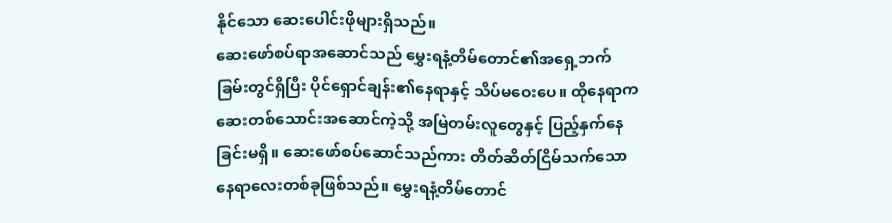နိုင်သော ဆေးပေါင်းဖိုများရှိသည်။
ဆေးဖော်စပ်ရာအဆောင်သည် မွှေးရနံ့တိမ်တောင်၏အရှေ့ဘက်ခြမ်းတွင်ရှိပြီး ပိုင်ရှောင်ချန်း၏နေရာနှင့် သိပ်မဝေးပေ။ ထိုနေရာက ဆေးတစ်သောင်းအဆောင်ကဲ့သို့ အမြဲတမ်းလူတွေနှင့် ပြည့်နှက်နေခြင်းမရှိ။ ဆေးဖော်စပ်ဆောင်သည်ကား တိတ်ဆိတ်ငြိမ်သက်သောနေရာလေးတစ်ခုဖြစ်သည်။ မွှေးရနံ့တိမ်တောင်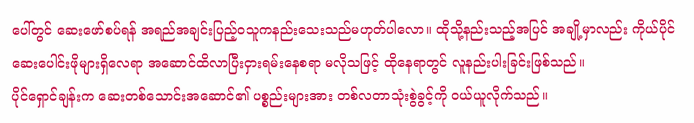ပေါ်တွင် ဆေးဖော်စပ်ရန် အရည်အချင်းပြည့်ဝသူကနည်းသေးသည်မဟုတ်ပါလော။ ထိုသို့နည်းသည့်အပြင် အချို့မှာလည်း ကိုယ်ပိုင်ဆေးပေါင်းဖိုများရှိလေရာ အဆောင်ထိလာပြီးငှားရမ်းနေစရာ မလိုသဖြင့် ထိုနေရာတွင် လူနည်းပါးခြင်းဖြစ်သည်။
ပိုင်ရှောင်ချန်းက ဆေးတစ်သောင်းအဆောင်၏ ပစ္စည်းများအား တစ်လတာသုံးစွဲခွင့်ကို ဝယ်ယူလိုက်သည်။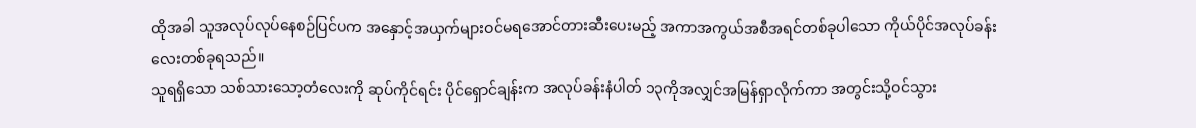ထိုအခါ သူအလုပ်လုပ်နေစဉ်ပြင်ပက အနှောင့်အယှက်များဝင်မရအောင်တားဆီးပေးမည့် အကာအကွယ်အစီအရင်တစ်ခုပါသော ကိုယ်ပိုင်အလုပ်ခန်းလေးတစ်ခုရသည်။
သူရရှိသော သစ်သားသော့တံလေးကို ဆုပ်ကိုင်ရင်း ပိုင်ရှောင်ချန်းက အလုပ်ခန်းနံပါတ် ၁၃ကိုအလျှင်အမြန်ရှာလိုက်ကာ အတွင်းသို့ဝင်သွား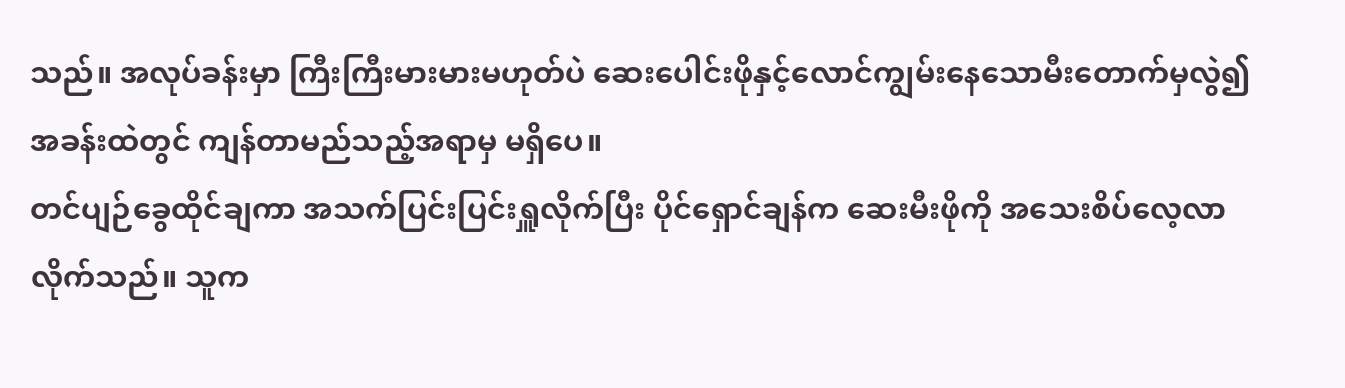သည်။ အလုပ်ခန်းမှာ ကြီးကြီးမားမားမဟုတ်ပဲ ဆေးပေါင်းဖိုနှင့်လောင်ကျွမ်းနေသောမီးတောက်မှလွဲ၍ အခန်းထဲတွင် ကျန်တာမည်သည့်အရာမှ မရှိပေ။
တင်ပျဉ်ခွေထိုင်ချကာ အသက်ပြင်းပြင်းရှူလိုက်ပြီး ပိုင်ရှောင်ချန်က ဆေးမီးဖိုကို အသေးစိပ်လေ့လာလိုက်သည်။ သူက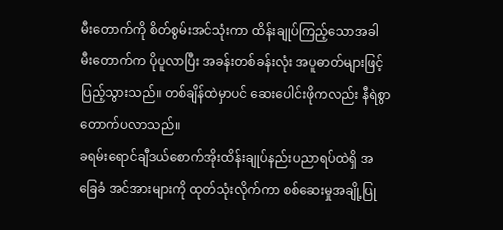မီးတောက်ကို စိတ်စွမ်းအင်သုံးကာ ထိန်းချုပ်ကြည့်သောအခါ မီးတောက်က ပိုပူလာပြီး အခန်းတစ်ခန်းလုံး အပူဓာတ်များဖြင့် ပြည့်သွားသည်။ တစ်ချိန်ထဲမှာပင် ဆေးပေါင်းဖိုကလည်း နီရဲစွာတောက်ပလာသည်။
ခရမ်းရောင်ချီဒယ်စောက်အိုးထိန်းချုပ်နည်းပညာရပ်ထဲရှိ အခြေခံ အင်အားများကို ထုတ်သုံးလိုက်ကာ စစ်ဆေးမှုအချို့ပြု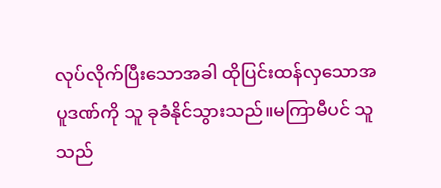လုပ်လိုက်ပြီးသောအခါ ထိုပြင်းထန်လှသောအပူဒဏ်ကို သူ ခုခံနိုင်သွားသည်။မကြာမီပင် သူသည်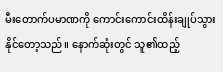မီးတောက်ပမာဏကို ကောင်းကောင်းထိန်းချုပ်သွားနိုင်တော့သည်။ နောက်ဆုံးတွင် သူ၏ထည့်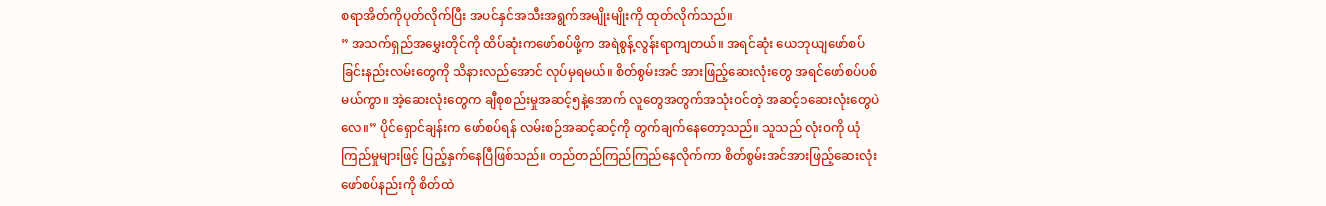စရာအိတ်ကိုပုတ်လိုက်ပြီး အပင်နှင်အသီးအရွက်အမျိုးမျိုးကို ထုတ်လိုက်သည်။
” အသက်ရှည်အမွှေးတိုင်ကို ထိပ်ဆုံးကဖော်စပ်ဖို့က အရဲစွန့်လွန်းရာကျတယ်။ အရင်ဆုံး ယေဘုယျဖော်စပ်ခြင်းနည်းလမ်းတွေကို သိနားလည်အောင် လုပ်မှရမယ်။ စိတ်စွမ်းအင် အားဖြည့်ဆေးလုံးတွေ အရင်ဖော်စပ်ပစ်မယ်ကွာ။ အဲ့ဆေးလုံးတွေက ချီစုစည်းမှုအဆင့်၅နဲ့အောက် လူတွေအတွက်အသုံးဝင်တဲ့ အဆင့်၁ဆေးလုံးတွေပဲလေ။” ပိုင်ရှောင်ချန်းက ဖော်စပ်ရန် လမ်းစဉ်အဆင့်ဆင့်ကို တွက်ချက်နေတော့သည်။ သူသည် လုံးဝကို ယုံကြည်မှုများဖြင့် ပြည့်နှက်နေပြီဖြစ်သည်။ တည်တည်ကြည်ကြည်နေလိုက်ကာ စိတ်စွမ်းအင်အားဖြည့်ဆေးလုံး ဖော်စပ်နည်းကို စိတ်ထဲ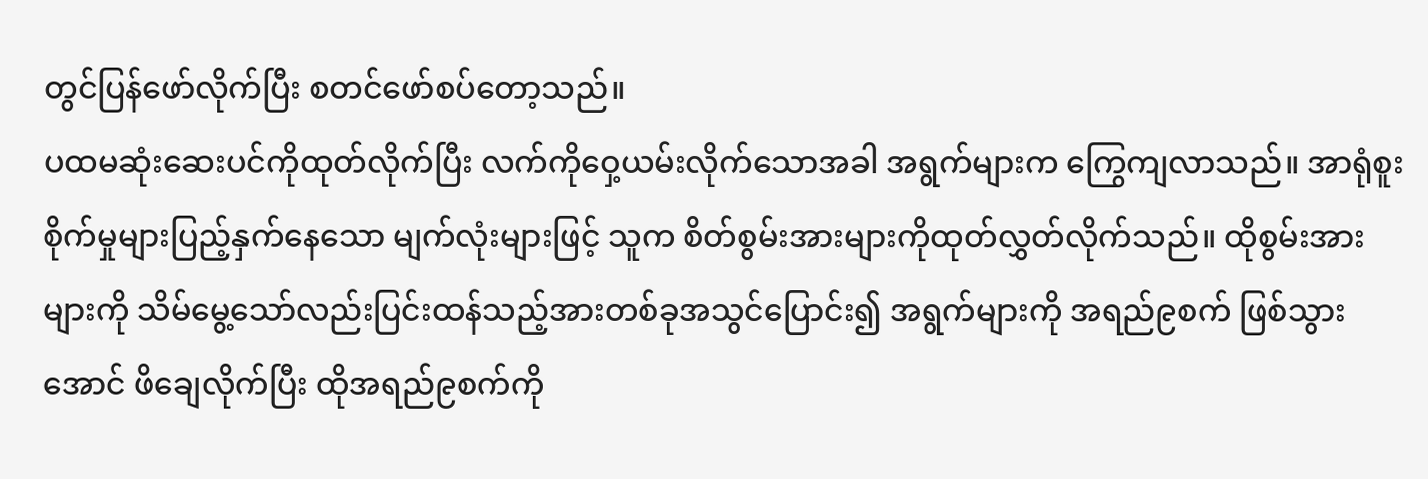တွင်ပြန်ဖော်လိုက်ပြီး စတင်ဖော်စပ်တော့သည်။
ပထမဆုံးဆေးပင်ကိုထုတ်လိုက်ပြီး လက်ကိုဝှေ့ယမ်းလိုက်သောအခါ အရွက်များက ကြွေကျလာသည်။ အာရုံစူးစိုက်မှုများပြည့်နှက်နေသော မျက်လုံးများဖြင့် သူက စိတ်စွမ်းအားများကိုထုတ်လွှတ်လိုက်သည်။ ထိုစွမ်းအားများကို သိမ်မွေ့သော်လည်းပြင်းထန်သည့်အားတစ်ခုအသွင်ပြောင်း၍ အရွက်များကို အရည်၉စက် ဖြစ်သွားအောင် ဖိချေလိုက်ပြီး ထိုအရည်၉စက်ကို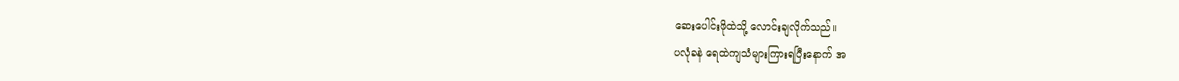ဆေးပေါင်းဖိုထဲသို့ လောင်းချလိုက်သည်။
ပလုံခနဲ ရေထဲကျသံများကြားရပြီးနောက် အ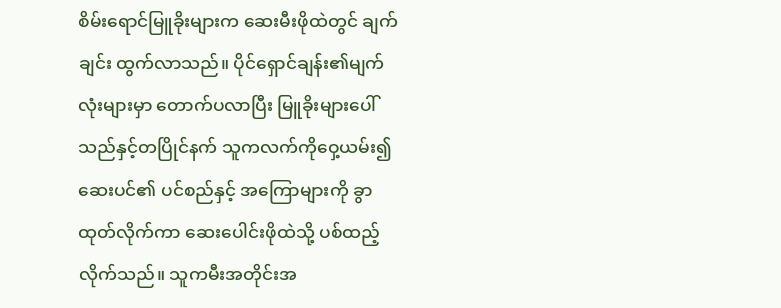စိမ်းရောင်မြူခိုးများက ဆေးမီးဖိုထဲတွင် ချက်ချင်း ထွက်လာသည်။ ပိုင်ရှောင်ချန်း၏မျက်လုံးများမှာ တောက်ပလာပြီး မြူခိုးများပေါ်သည်နှင့်တပြိုင်နက် သူကလက်ကိုဝှေ့ယမ်း၍ ဆေးပင်၏ ပင်စည်နှင့် အကြောများကို ခွာထုတ်လိုက်ကာ ဆေးပေါင်းဖိုထဲသို့ ပစ်ထည့်လိုက်သည်။ သူကမီးအတိုင်းအ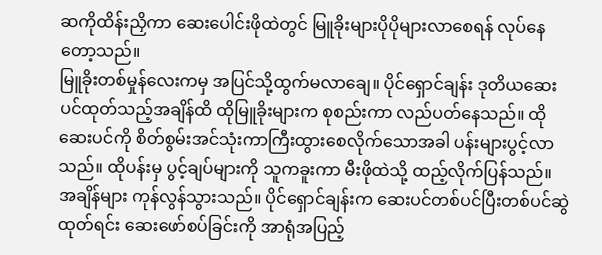ဆကိုထိန်းညှိကာ ဆေးပေါင်းဖိုထဲတွင် မြူခိုးများပိုပိုများလာစေရန် လုပ်နေတော့သည်။
မြူခိုးတစ်မှုန်လေးကမှ အပြင်သို့ထွက်မလာချေ။ ပိုင်ရှောင်ချန်း ဒုတိယဆေးပင်ထုတ်သည့်အချိန်ထိ ထိုမြူခိုးများက စုစည်းကာ လည်ပတ်နေသည်။ ထိုဆေးပင်ကို စိတ်စွမ်းအင်သုံးကာကြီးထွားစေလိုက်သောအခါ ပန်းများပွင့်လာသည်။ ထိုပန်းမှ ပွင့်ချပ်များကို သူကခူးကာ မီးဖိုထဲသို့ ထည့်လိုက်ပြန်သည်။
အချိန်များ ကုန်လွန်သွားသည်။ ပိုင်ရှောင်ချန်းက ဆေးပင်တစ်ပင်ပြီးတစ်ပင်ဆွဲထုတ်ရင်း ဆေးဖော်စပ်ခြင်းကို အာရုံအပြည့်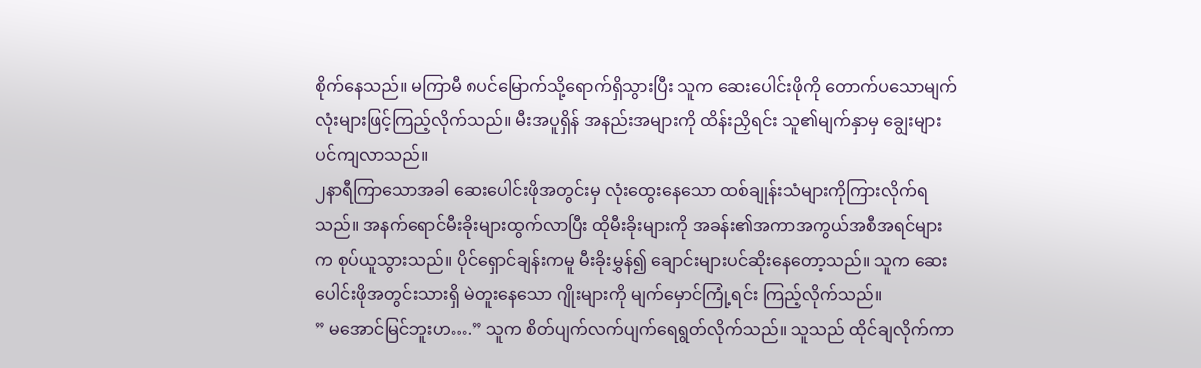စိုက်နေသည်။ မကြာမီ ၈ပင်မြောက်သို့ရောက်ရှိသွားပြီး သူက ဆေးပေါင်းဖိုကို တောက်ပသောမျက်လုံးများဖြင့်ကြည့်လိုက်သည်။ မီးအပူရှိန် အနည်းအများကို ထိန်းညှိရင်း သူ၏မျက်နှာမှ ချွေးများပင်ကျလာသည်။
၂နာရီကြာသောအခါ ဆေးပေါင်းဖိုအတွင်းမှ လုံးထွေးနေသော ထစ်ချုန်းသံများကိုကြားလိုက်ရသည်။ အနက်ရောင်မီးခိုးများထွက်လာပြီး ထိုမီးခိုးများကို အခန်း၏အကာအကွယ်အစီအရင်များက စုပ်ယူသွားသည်။ ပိုင်ရှောင်ချန်းကမူ မီးခိုးမွှန်၍ ချောင်းများပင်ဆိုးနေတော့သည်။ သူက ဆေးပေါင်းဖိုအတွင်းသားရှိ မဲတူးနေသော ဂျိုးများကို မျက်မှောင်ကြုံ့ရင်း ကြည့်လိုက်သည်။
” မအောင်မြင်ဘူးဟ….” သူက စိတ်ပျက်လက်ပျက်ရေရွတ်လိုက်သည်။ သူသည် ထိုင်ချလိုက်ကာ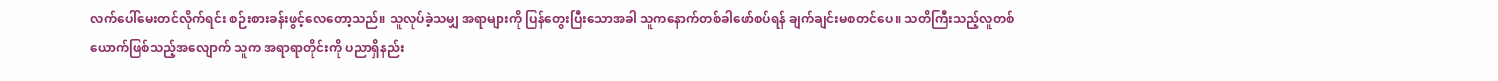လက်ပေါ်မေးတင်လိုက်ရင်း စဉ်းစားခန်းဖွင့်လေတော့သည်။ သူလုပ်ခဲ့သမျှ အရာများကို ပြန်တွေးပြီးသောအခါ သူကနောက်တစ်ခါဖော်စပ်ရန် ချက်ချင်းမစတင်ပေ။ သတိကြီးသည့်လူတစ်ယောက်ဖြစ်သည့်အလျောက် သူက အရာရာတိုင်းကို ပညာရှိနည်း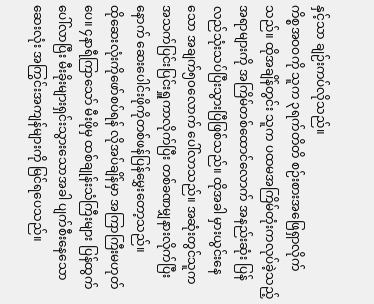နှင့်သာ ချဉ်းကပ်လိုသည်။
ကိစ္စအဝဝကို သူက ၃ရက်တိတိ စဉ်းစားအဖြေရှာလိုက်သည်။ ထိုအချိန်တွင်း သူက ပထမအကြိမ်တုံးကလုပ်ခဲ့သည့်အရာများကို အကြိမ်တစ်ထောင်လောက် အနည်းဆုံး ပြန်လည်သုံးသပ်ပြီးသွားပြီဖြစ်သည်။ ထိုအခါ မှားယွင်းနေသော အချက်၅၀လောက် ပေါ်လာသည်။ အဆုံးတွင်သူက အသက်ပြင်းပြင်းရှူကာလိုက်ပြီး တစ်ခဏမျှနားလိုက်ပြီးနောက် ဆေးပေါင်းဖိုကိုတစ်ဖန်ပြန်မွှေးတော့သည်။
ထိုဆေးလုံးကိုဖော်စပ်ရန် လိုအပ်ချိန်မှာ အကြာကြီးမဟုတ်ပေ။ ၄နာရီကြာသော် မီးဖိုမှ ထစ်ချုန်းသံကြီးများ ပြန်ထွက်ပေါ်လာပြီး မီးခိုးများရှင်းသွားသောအခါ ပျက်စီးနေသော ဆေးလုံး အကြွင်းအကျန်များကို မြင်ရပေသည်။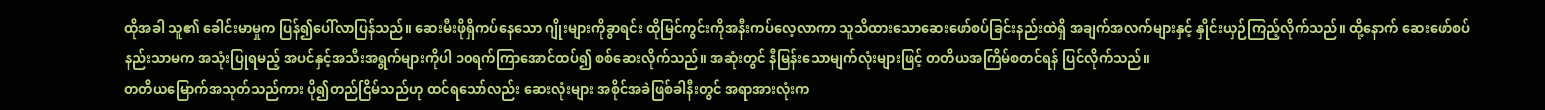ထိုအခါ သူ၏ ခေါင်းမာမှုက ပြန်၍ပေါ်လာပြန်သည်။ ဆေးမီးဖိုရှိကပ်နေသော ဂျိုးများကိုခွာရင်း ထိုမြင်ကွင်းကိုအနီးကပ်လေ့လာကာ သူသိထားသောဆေးဖော်စပ်ခြင်းနည်းထဲရှိ အချက်အလက်များနှင့် နှိုင်းယှဉ်ကြည့်လိုက်သည်။ ထို့နောက် ဆေးဖော်စပ်နည်းသာမက အသုံးပြုရမည့် အပင်နှင့်အသီးအရွက်များကိုပါ ၁၀ရက်ကြာအောင်ထပ်၍ စစ်ဆေးလိုက်သည်။ အဆုံးတွင် နီမြန်းသောမျက်လုံးများဖြင့် တတိယအကြိမ်စတင်ရန် ပြင်လိုက်သည်။
တတိယမြောက်အသုတ်သည်ကား ပို၍တည်ငြိမ်သည်ဟု ထင်ရသော်လည်း ဆေးလုံးများ အစိုင်အခဲဖြစ်ခါနီးတွင် အရာအားလုံးက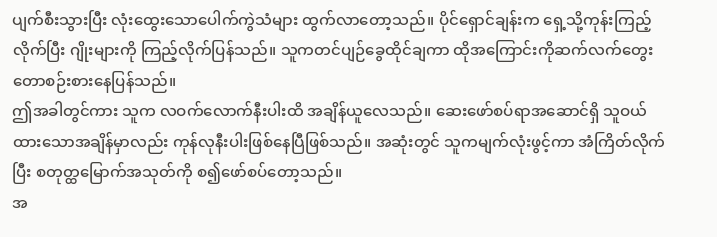ပျက်စီးသွားပြီး လုံးထွေးသောပေါက်ကွဲသံများ ထွက်လာတော့သည်။ ပိုင်ရှောင်ချန်းက ရှေ့သို့ကုန်းကြည့်လိုက်ပြီး ဂျိုးများကို ကြည့်လိုက်ပြန်သည်။ သူကတင်ပျဉ်ခွေထိုင်ချကာ ထိုအကြောင်းကိုဆက်လက်တွေးတောစဉ်းစားနေပြန်သည်။
ဤအခါတွင်ကား သူက လဝက်လောက်နီးပါးထိ အချိန်ယူလေသည်။ ဆေးဖော်စပ်ရာအဆောင်ရှိ သူဝယ်ထားသောအချိန်မှာလည်း ကုန်လုနီးပါးဖြစ်နေပြီဖြစ်သည်။ အဆုံးတွင် သူကမျက်လုံးဖွင့်ကာ အံကြိတ်လိုက်ပြီး စတုတ္ထမြောက်အသုတ်ကို စ၍ဖော်စပ်တော့သည်။
အ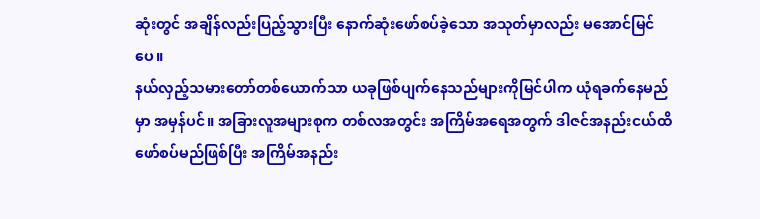ဆုံးတွင် အချိန်လည်းပြည့်သွားပြီး နောက်ဆုံးဖော်စပ်ခဲ့သော အသုတ်မှာလည်း မအောင်မြင်ပေ။
နယ်လှည့်သမားတော်တစ်ယောက်သာ ယခုဖြစ်ပျက်နေသည်များကိုမြင်ပါက ယုံရခက်နေမည်မှာ အမှန်ပင်။ အခြားလူအများစုက တစ်လအတွင်း အကြိမ်အရေအတွက် ဒါဇင်အနည်းငယ်ထိ ဖော်စပ်မည်ဖြစ်ပြီး အကြိမ်အနည်း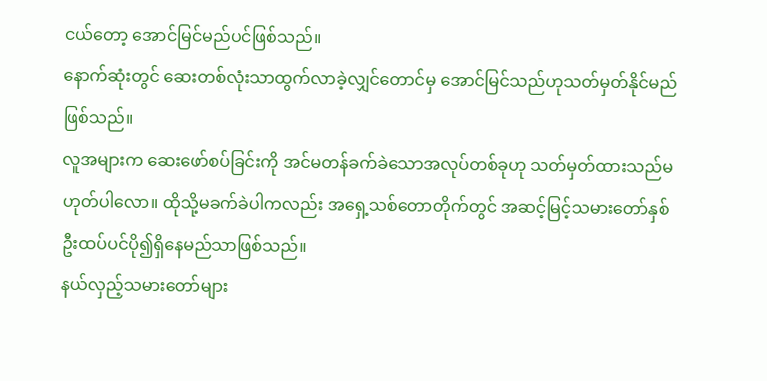ငယ်တော့ အောင်မြင်မည်ပင်ဖြစ်သည်။
နောက်ဆုံးတွင် ဆေးတစ်လုံးသာထွက်လာခဲ့လျှင်တောင်မှ အောင်မြင်သည်ဟုသတ်မှတ်နိုင်မည်ဖြစ်သည်။
လူအများက ဆေးဖော်စပ်ခြင်းကို အင်မတန်ခက်ခဲသောအလုပ်တစ်ခုဟု သတ်မှတ်ထားသည်မဟုတ်ပါလော။ ထိုသို့မခက်ခဲပါကလည်း အရှေ့သစ်တောတိုက်တွင် အဆင့်မြင့်သမားတော်နှစ်ဦးထပ်ပင်ပို၍ရှိနေမည်သာဖြစ်သည်။
နယ်လှည့်သမားတော်များ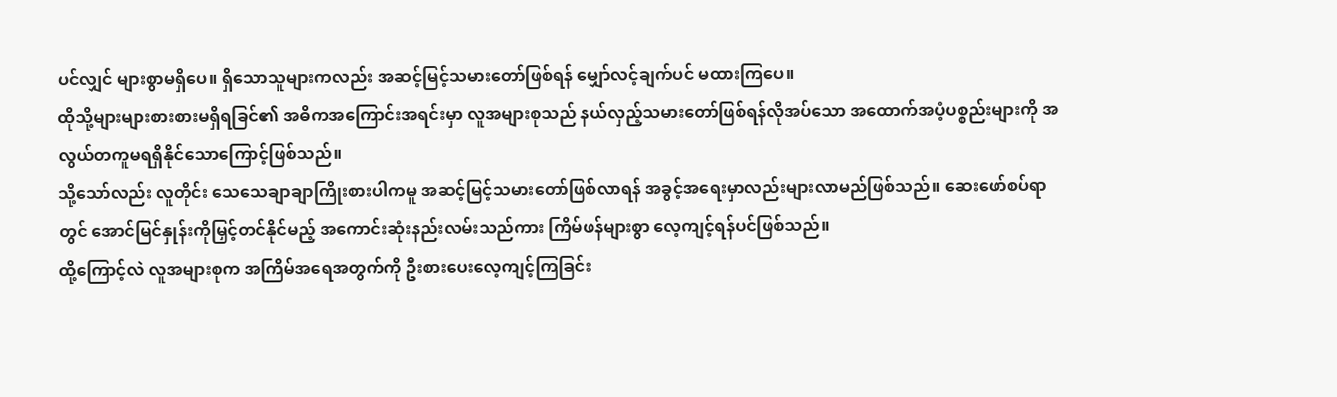ပင်လျှင် များစွာမရှိပေ။ ရှိသောသူများကလည်း အဆင့်မြင့်သမားတော်ဖြစ်ရန် မျှော်လင့်ချက်ပင် မထားကြပေ။
ထိုသို့များများစားစားမရှိရခြင်၏ အဓိကအကြောင်းအရင်းမှာ လူအများစုသည် နယ်လှည့်သမားတော်ဖြစ်ရန်လိုအပ်သော အထောက်အပံ့ပစ္စည်းများကို အလွယ်တကူမရရှိနိုင်သောကြောင့်ဖြစ်သည်။
သို့သော်လည်း လူတိုင်း သေသေချာချာကြိုးစားပါကမူ အဆင့်မြင့်သမားတော်ဖြစ်လာရန် အခွင့်အရေးမှာလည်းများလာမည်ဖြစ်သည်။ ဆေးဖော်စပ်ရာတွင် အောင်မြင်နှုန်းကိုမြှင့်တင်နိုင်မည့် အကောင်းဆုံးနည်းလမ်းသည်ကား ကြိမ်ဖန်များစွာ လေ့ကျင့်ရန်ပင်ဖြစ်သည်။
ထို့ကြောင့်လဲ လူအများစုက အကြိမ်အရေအတွက်ကို ဦးစားပေးလေ့ကျင့်ကြခြင်း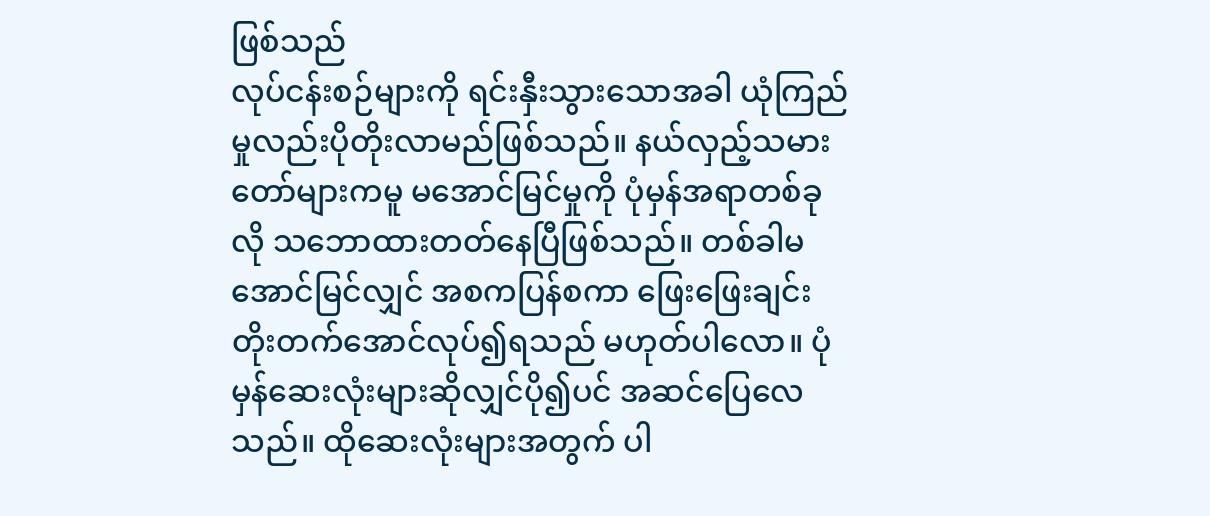ဖြစ်သည်
လုပ်ငန်းစဉ်များကို ရင်းနှီးသွားသောအခါ ယုံကြည်မှုလည်းပိုတိုးလာမည်ဖြစ်သည်။ နယ်လှည့်သမားတော်များကမူ မအောင်မြင်မှုကို ပုံမှန်အရာတစ်ခုလို သဘောထားတတ်နေပြီဖြစ်သည်။ တစ်ခါမအောင်မြင်လျှင် အစကပြန်စကာ ဖြေးဖြေးချင်းတိုးတက်အောင်လုပ်၍ရသည် မဟုတ်ပါလော။ ပုံမှန်ဆေးလုံးများဆိုလျှင်ပို၍ပင် အဆင်ပြေလေသည်။ ထိုဆေးလုံးများအတွက် ပါ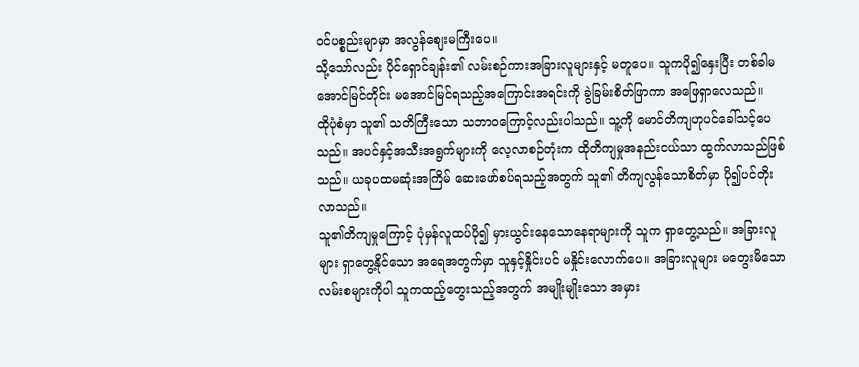ဝင်ပစ္စည်းမျာမှာ အလွန်စျေးမကြီးပေ။
သို့သော်လည်း ပိုင်ရှောင်ချန်း၏ လမ်းစဉ်ကားအခြားလူများနှင့် မတူပေ။ သူကပို၍နှေးပြီး တစ်ခါမအောင်မြင်တိုင်း မအောင်မြင်ရသည့်အကြောင်းအရင်းကို ခွဲခြမ်းစိတ်ဖြာကာ အဖြေရှာလေသည်။
ထိုပုံစံမှာ သူ၏ သတိကြီးသော သဘာဝကြောင့်လည်းပါသည်။ သူ့ကို မောင်တိကျဟုပင်ခေါ်သင့်ပေသည်။ အပင်နှင့်အသီးအရွက်များကို လေ့လာစဉ်တုံးက ထိုတိကျမှုအနည်းငယ်သာ ထွက်လာသည်ဖြစ်သည်။ ယခုပထမဆုံးအကြိမ် ဆေးဖော်စပ်ရသည့်အတွက် သူ၏ တိကျလွန်သောစိတ်မှာ ပို၍ပင်တိုးလာသည်။
သူ၏တိကျမှုကြောင့် ပုံမှန်လူထပ်ပို၍ မှားယွင်းနေသောနေရာများကို သူက ရှာတွေ့သည်။ အခြားလူများ ရှာတွေ့နိုင်သော အရေအတွက်မှာ သူနှင့်နှိုင်းပင် မနှိုင်းလောက်ပေ။ အခြားလူများ မတွေးမိသောလမ်းစများကိုပါ သူကထည့်တွေးသည့်အတွက် အမျိုးမျိုးသော အမှား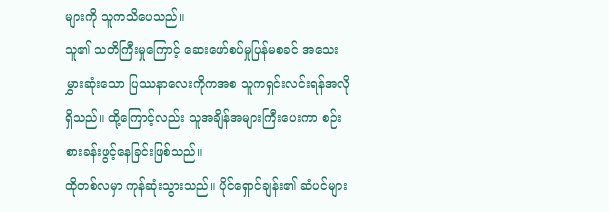များကို သူကသိပေသည်။
သူ၏ သတိကြီးမှုကြောင့် ဆေးဖော်စပ်မှုပြန်မစခင် အသေးမွှားဆုံးသော ပြဿနာလေးကိုကအစ သူကရှင်းလင်းရန်အလိုရှိသည်။ ထို့ကြောင့်လည်း သူအချိန်အများကြီးပေးကာ စဉ်းစားခန်းဖွင့်နေခြင်းဖြစ်သည်။
ထိုတစ်လမှာ ကုန်ဆုံးသွားသည်။ ပိုင်ရှောင်ချန်း၏ ဆံပင်များ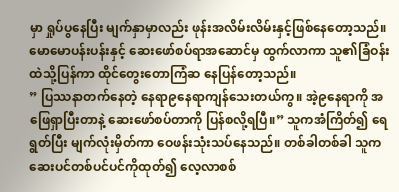မှာ ရှုပ်ပွနေပြီး မျက်နှာမှာလည်း ဖုန်းအလိမ်းလိမ်းနှင့်ဖြစ်နေတော့သည်။ မောမောပန်းပန်းနှင့် ဆေးဖော်စပ်ရာအဆောင်မှ ထွက်လာကာ သူ၏ခြံဝန်းထဲသို့ပြန်ကာ ထိုင်တွေးတောကြံဆ နေပြန်တော့သည်။
” ပြဿနာတက်နေတဲ့ နေရာ၉နေရာကျန်သေးတယ်ကွ။ အဲ့၉နေရာကို အဖြေရှာပြီးတာနဲ့ ဆေးဖော်စပ်တာကို ပြန်စလို့ရပြီ။” သူကအံကြိတ်၍ ရေရွတ်ပြီး မျက်လုံးမှိတ်ကာ ဝေဖန်းသုံးသပ်နေသည်။ တစ်ခါတစ်ခါ သူက ဆေးပင်တစ်ပင်ပင်ကိုထုတ်၍ လေ့လာစစ်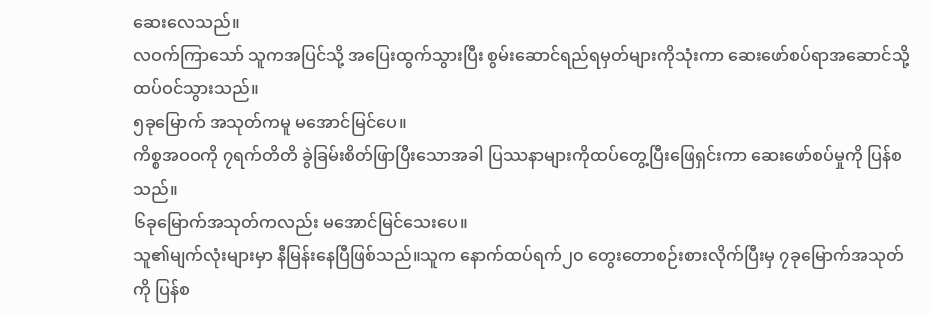ဆေးလေသည်။
လဝက်ကြာသော် သူကအပြင်သို့ အပြေးထွက်သွားပြီး စွမ်းဆောင်ရည်ရမှတ်များကိုသုံးကာ ဆေးဖော်စပ်ရာအဆောင်သို့ ထပ်ဝင်သွားသည်။
၅ခုမြောက် အသုတ်ကမူ မအောင်မြင်ပေ။
ကိစ္စအဝဝကို ၇ရက်တိတိ ခွဲခြမ်းစိတ်ဖြာပြီးသောအခါ ပြဿနာများကိုထပ်တွေ့ပြီးဖြေရှင်းကာ ဆေးဖော်စပ်မှုကို ပြန်စသည်။
၆ခုမြောက်အသုတ်ကလည်း မအောင်မြင်သေးပေ။
သူ၏မျက်လုံးများမှာ နီမြန်းနေပြီဖြစ်သည်။သူက နောက်ထပ်ရက်၂၀ တွေးတောစဉ်းစားလိုက်ပြီးမှ ၇ခုမြောက်အသုတ်ကို ပြန်စ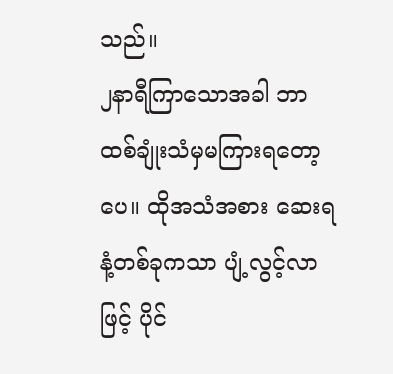သည်။
၂နာရီကြာသောအခါ ဘာထစ်ချုံးသံမှမကြားရတော့ပေ။ ထိုအသံအစား ဆေးရနံ့တစ်ခုကသာ ပျံ့လွင့်လာဖြင့် ပိုင်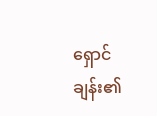ရှောင်ချန်း၏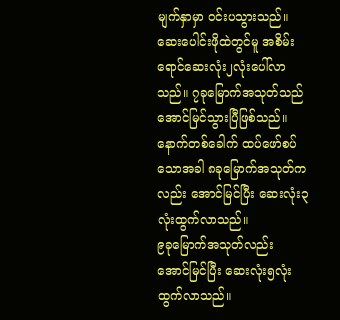မျက်နှာမှာ ဝင်းပသွားသည်။ ဆေးပေါင်းဖိုထဲတွင်မူ အစိမ်းရောင်ဆေးလုံး၂လုံးပေါ်လာသည်။ ၇ခုမြောက်အသုတ်သည် အောင်မြင်သွားပြီဖြစ်သည်။
နောက်တစ်ခေါက် ထပ်ဖော်စပ်သောအခါ ၈ခုမြောက်အသုတ်ကလည်း အောင်မြင်ပြီး ဆေးလုံး၃လုံးထွက်လာသည်။
၉ခုမြောက်အသုတ်လည်း အောင်မြင်ပြီး ဆေးလုံး၅လုံးထွက်လာသည်။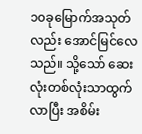၁၀ခုမြောက်အသုတ်လည်း အောင်မြင်လေသည်။ သို့သော် ဆေးလုံးတစ်လုံးသာထွက်လာပြီး အစိမ်း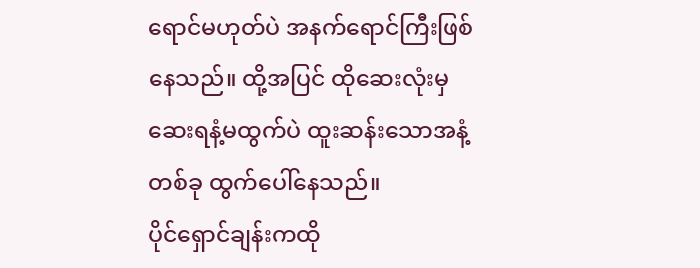ရောင်မဟုတ်ပဲ အနက်ရောင်ကြီးဖြစ်နေသည်။ ထို့အပြင် ထိုဆေးလုံးမှ ဆေးရနံ့မထွက်ပဲ ထူးဆန်းသောအနံ့တစ်ခု ထွက်ပေါ်နေသည်။
ပိုင်ရှောင်ချန်းကထို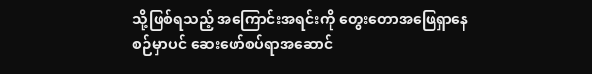သို့ဖြစ်ရသည့် အကြောင်းအရင်းကို တွေးတောအဖြေရှာနေစဉ်မှာပင် ဆေးဖော်စပ်ရာအဆောင်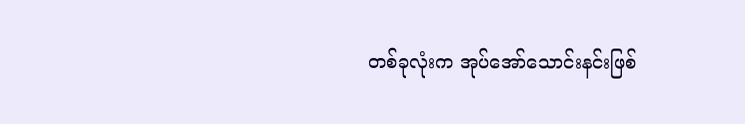တစ်ခုလုံးက အုပ်အော်သောင်းနင်းဖြစ်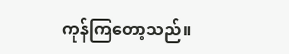ကုန်ကြတော့သည်။